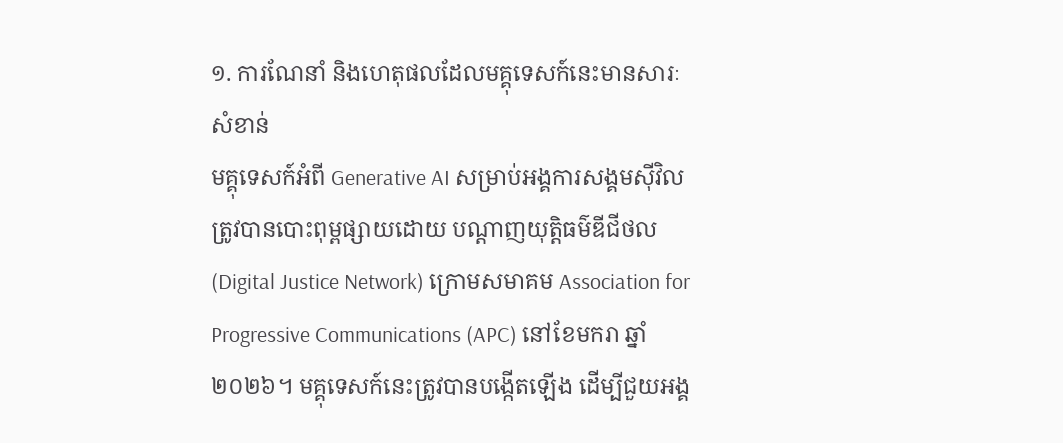១. ការណែនាំ និងហេតុផលដែលមគ្គុទេសក៍នេះមានសារៈសំខាន់
មគ្គុទេសក៍អំពី Generative AI សម្រាប់អង្គការសង្គមស៊ីវិល ត្រូវបានបោះពុម្ពផ្សាយដោយ បណ្តាញយុត្តិធម៌ឌីជីថល (Digital Justice Network) ក្រោមសមាគម Association for Progressive Communications (APC) នៅខែមករា ឆ្នាំ២០២៦។ មគ្គុទេសក៍នេះត្រូវបានបង្កើតឡើង ដើម្បីជួយអង្គ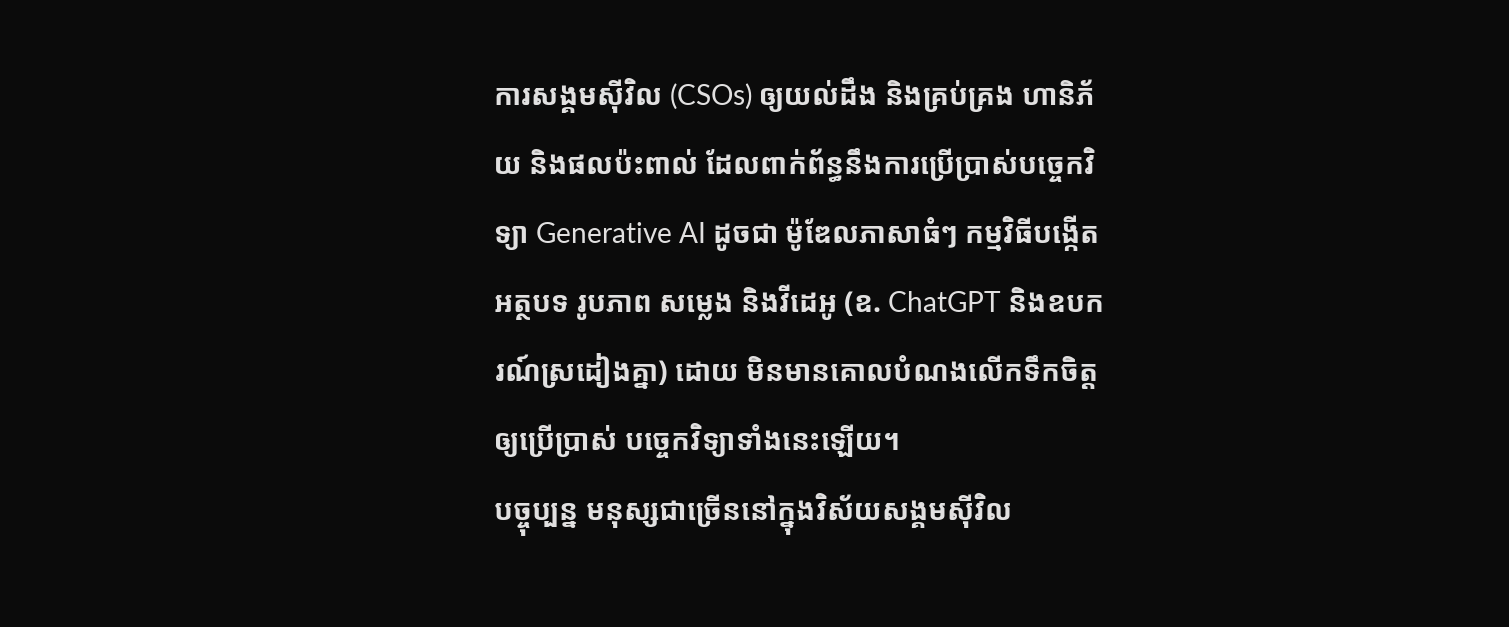ការសង្គមស៊ីវិល (CSOs) ឲ្យយល់ដឹង និងគ្រប់គ្រង ហានិភ័យ និងផលប៉ះពាល់ ដែលពាក់ព័ន្ធនឹងការប្រើប្រាស់បច្ចេកវិទ្យា Generative AI ដូចជា ម៉ូឌែលភាសាធំៗ កម្មវិធីបង្កើតអត្ថបទ រូបភាព សម្លេង និងវីដេអូ (ឧ. ChatGPT និងឧបករណ៍ស្រដៀងគ្នា) ដោយ មិនមានគោលបំណងលើកទឹកចិត្តឲ្យប្រើប្រាស់ បច្ចេកវិទ្យាទាំងនេះឡើយ។
បច្ចុប្បន្ន មនុស្សជាច្រើននៅក្នុងវិស័យសង្គមស៊ីវិល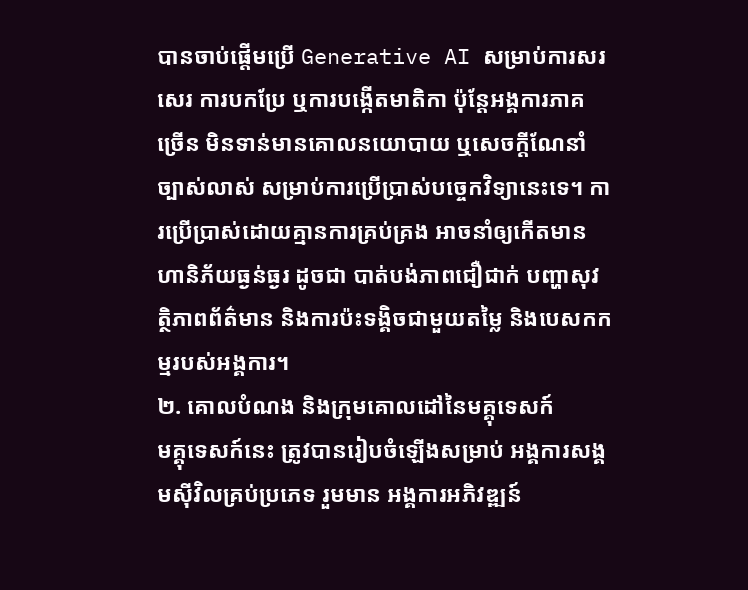បានចាប់ផ្តើមប្រើ Generative AI សម្រាប់ការសរសេរ ការបកប្រែ ឬការបង្កើតមាតិកា ប៉ុន្តែអង្គការភាគច្រើន មិនទាន់មានគោលនយោបាយ ឬសេចក្តីណែនាំច្បាស់លាស់ សម្រាប់ការប្រើប្រាស់បច្ចេកវិទ្យានេះទេ។ ការប្រើប្រាស់ដោយគ្មានការគ្រប់គ្រង អាចនាំឲ្យកើតមានហានិភ័យធ្ងន់ធ្ងរ ដូចជា បាត់បង់ភាពជឿជាក់ បញ្ហាសុវត្ថិភាពព័ត៌មាន និងការប៉ះទង្គិចជាមួយតម្លៃ និងបេសកកម្មរបស់អង្គការ។
២. គោលបំណង និងក្រុមគោលដៅនៃមគ្គុទេសក៍
មគ្គុទេសក៍នេះ ត្រូវបានរៀបចំឡើងសម្រាប់ អង្គការសង្គមស៊ីវិលគ្រប់ប្រភេទ រួមមាន អង្គការអភិវឌ្ឍន៍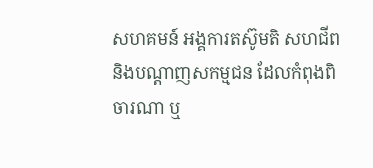សហគមន៍ អង្គការតស៊ូមតិ សហជីព និងបណ្តាញសកម្មជន ដែលកំពុងពិចារណា ឬ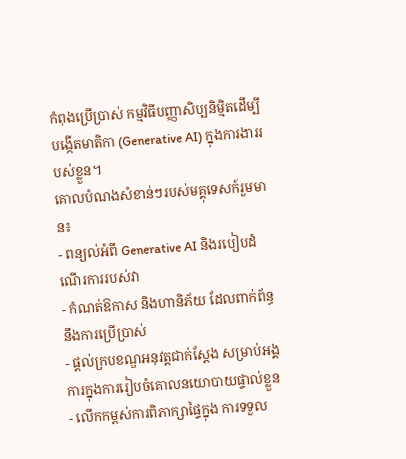កំពុងប្រើប្រាស់ កម្មវិធីបញ្ញាសិប្បនិម្មិតដើម្បីបង្កើតមាតិកា (Generative AI) ក្នុងការងាររបស់ខ្លួន។
គោលបំណងសំខាន់ៗរបស់មគ្គុទេសក៍រួមមាន៖
- ពន្យល់អំពី Generative AI និងរបៀបដំណើរការរបស់វា
- កំណត់ឱកាស និងហានិភ័យ ដែលពាក់ព័ន្ធនឹងការប្រើប្រាស់
- ផ្តល់ក្របខណ្ឌអនុវត្តជាក់ស្តែង សម្រាប់អង្គការក្នុងការរៀបចំគោលនយោបាយផ្ទាល់ខ្លួន
- លើកកម្ពស់ការពិភាក្សាផ្ទៃក្នុង ការទទួល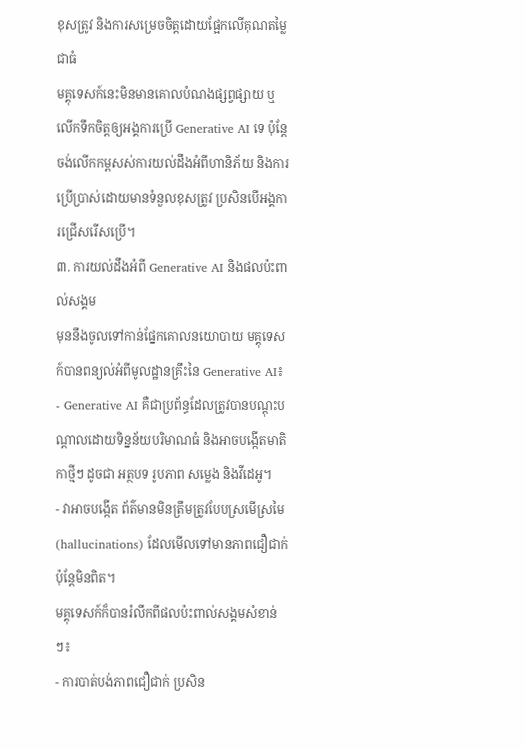ខុសត្រូវ និងការសម្រេចចិត្តដោយផ្អែកលើគុណតម្លៃជាធំ
មគ្គុទេសក៍នេះមិនមានគោលបំណងផ្សព្វផ្សាយ ឬលើកទឹកចិត្តឲ្យអង្គការប្រើ Generative AI ទេ ប៉ុន្តែចង់លើកកម្ពសស់ការយល់ដឹងអំពីហានិភ័យ និងការប្រើប្រាស់ដោយមានទំនួលខុសត្រូវ ប្រសិនបើអង្គការជ្រើសរើសប្រើ។
៣. ការយល់ដឹងអំពី Generative AI និងផលប៉ះពាល់សង្គម
មុននឹងចូលទៅកាន់ផ្នែកគោលនយោបាយ មគ្គុទេសក៍បានពន្យល់អំពីមូលដ្ឋានគ្រឹះនៃ Generative AI៖
- Generative AI គឺជាប្រព័ន្ធដែលត្រូវបានបណ្ដុះបណ្ដាលដោយទិន្នន័យបរិមាណធំ និងអាចបង្កើតមាតិកាថ្មីៗ ដូចជា អត្ថបទ រូបភាព សម្លេង និងវីដេអូ។
- វាអាចបង្កើត ព័ត៌មានមិនត្រឹមត្រូវបែបស្រមើស្រមៃ (hallucinations) ដែលមើលទៅមានភាពជឿជាក់ ប៉ុន្តែមិនពិត។
មគ្គុទេសក៍ក៏បានរំលឹកពីផលប៉ះពាល់សង្គមសំខាន់ៗ៖
- ការបាត់បង់ភាពជឿជាក់ ប្រសិន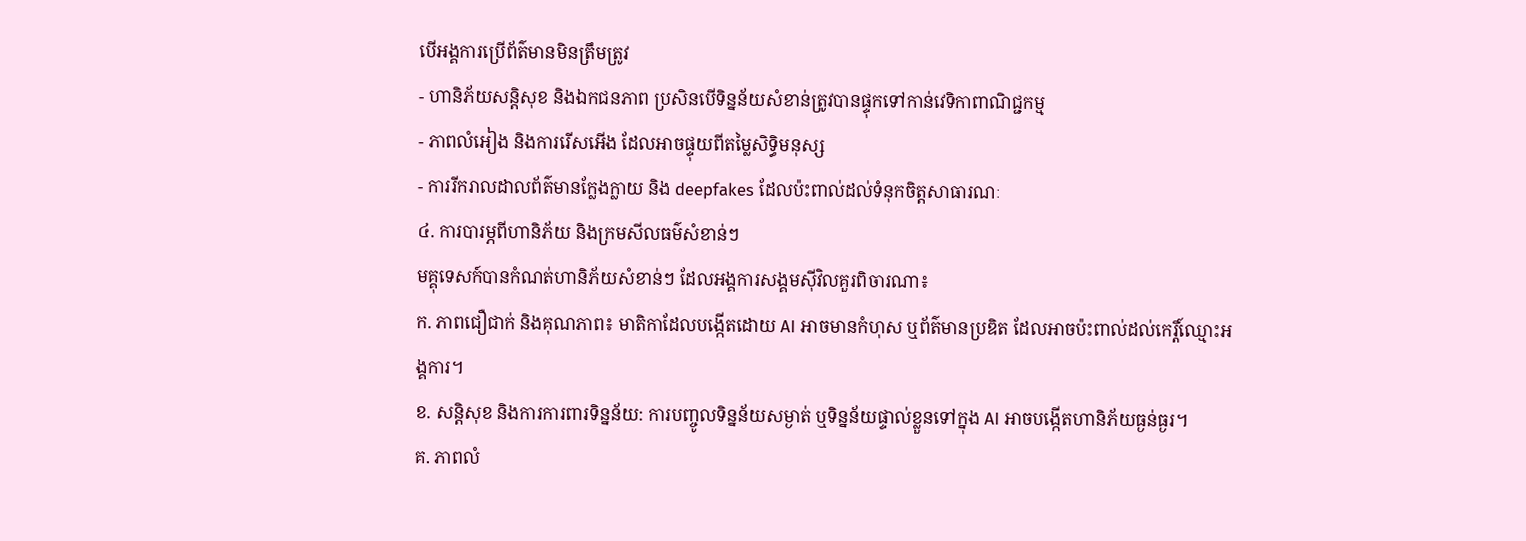បើអង្គការប្រើព័ត៌មានមិនត្រឹមត្រូវ
- ហានិភ័យសន្តិសុខ និងឯកជនភាព ប្រសិនបើទិន្នន័យសំខាន់ត្រូវបានផ្ទុកទៅកាន់វេទិកាពាណិជ្ជកម្ម
- ភាពលំអៀង និងការរើសអើង ដែលអាចផ្ទុយពីតម្លៃសិទ្ធិមនុស្ស
- ការរីករាលដាលព័ត៌មានក្លែងក្លាយ និង deepfakes ដែលប៉ះពាល់ដល់ទំនុកចិត្តសាធារណៈ
៤. ការបារម្ភពីហានិភ័យ និងក្រមសីលធម៌សំខាន់ៗ
មគ្គុទេសក៍បានកំណត់ហានិភ័យសំខាន់ៗ ដែលអង្គការសង្គមស៊ីវិលគួរពិចារណា៖
ក. ភាពជឿជាក់ និងគុណភាព៖ មាតិកាដែលបង្កើតដោយ AI អាចមានកំហុស ឬព័ត៌មានប្រឌិត ដែលអាចប៉ះពាល់ដល់កេរ្តិ៍ឈ្មោះអង្គការ។
ខ. សន្តិសុខ និងការការពារទិន្នន័យ: ការបញ្ចូលទិន្នន័យសម្ងាត់ ឬទិន្នន័យផ្ទាល់ខ្លួនទៅក្នុង AI អាចបង្កើតហានិភ័យធ្ងន់ធ្ងរ។
គ. ភាពលំ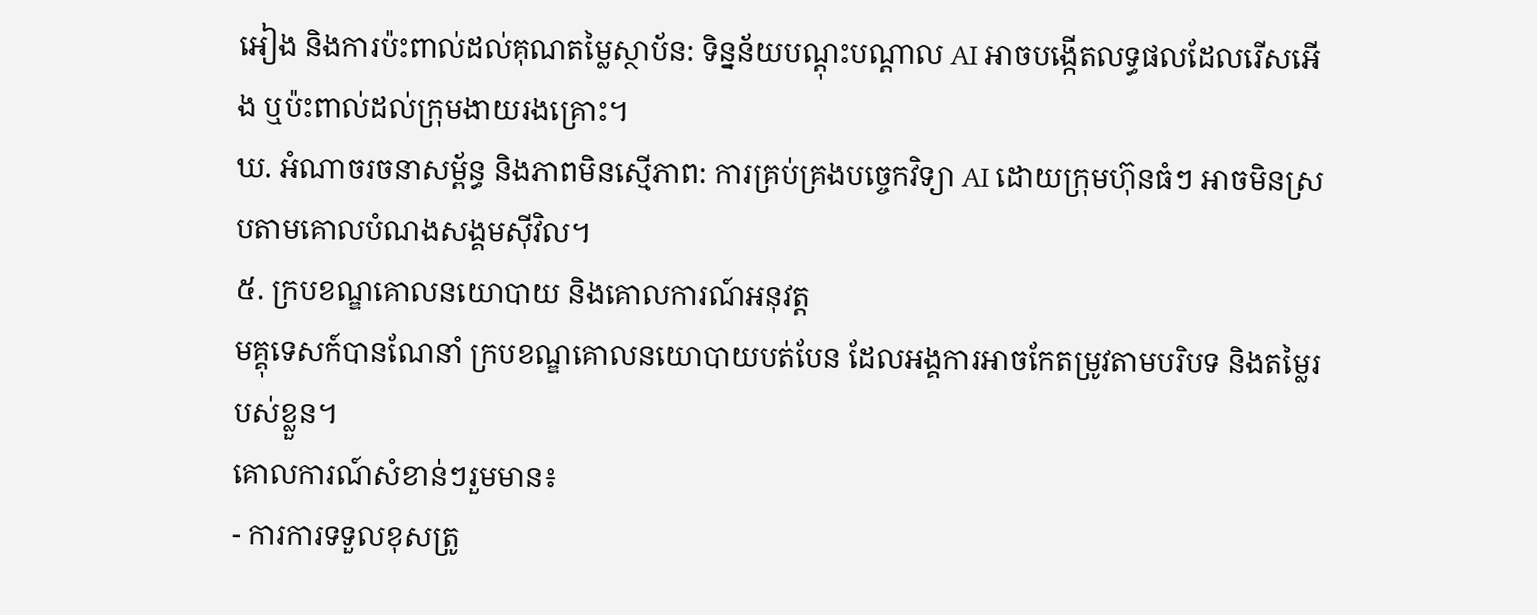អៀង និងការប៉ះពាល់ដល់គុណតម្លៃស្ថាប័ន: ទិន្នន័យបណ្ដុះបណ្ដាល AI អាចបង្កើតលទ្ធផលដែលរើសអើង ឬប៉ះពាល់ដល់ក្រុមងាយរងគ្រោះ។
ឃ. អំណាចរចនាសម្ព័ន្ធ និងភាពមិនស្មើភាព: ការគ្រប់គ្រងបច្ចេកវិទ្យា AI ដោយក្រុមហ៊ុនធំៗ អាចមិនស្របតាមគោលបំណងសង្គមស៊ីវិល។
៥. ក្របខណ្ឌគោលនយោបាយ និងគោលការណ៍អនុវត្ត
មគ្គុទេសក៍បានណែនាំ ក្របខណ្ឌគោលនយោបាយបត់បែន ដែលអង្គការអាចកែតម្រូវតាមបរិបទ និងតម្លៃរបស់ខ្លួន។
គោលការណ៍សំខាន់ៗរួមមាន៖
- ការការទទួលខុសត្រូ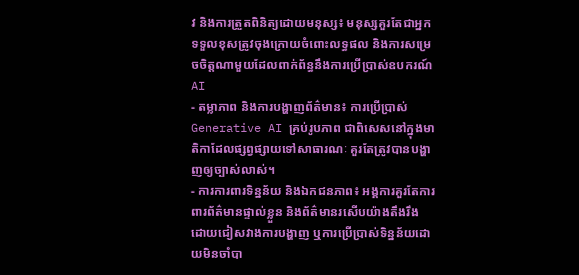វ និងការត្រួតពិនិត្យដោយមនុស្ស៖ មនុស្សគួរតែជាអ្នកទទួលខុសត្រូវចុងក្រោយចំពោះលទ្ធផល និងការសម្រេចចិត្តណាមួយដែលពាក់ព័ន្ធនឹងការប្រើប្រាស់ឧបករណ៍ AI
- តម្លាភាព និងការបង្ហាញព័ត៌មាន៖ ការប្រើប្រាស់ Generative AI គ្រប់រូបភាព ជាពិសេសនៅក្នុងមាតិកាដែលផ្សព្វផ្សាយទៅសាធារណៈ គួរតែត្រូវបានបង្ហាញឲ្យច្បាស់លាស់។
- ការការពារទិន្នន័យ និងឯកជនភាព៖ អង្គការគួរតែការពារព័ត៌មានផ្ទាល់ខ្លួន និងព័ត៌មានរសើបយ៉ាងតឹងរឹង ដោយជៀសវាងការបង្ហាញ ឬការប្រើប្រាស់ទិន្នន័យដោយមិនចាំបា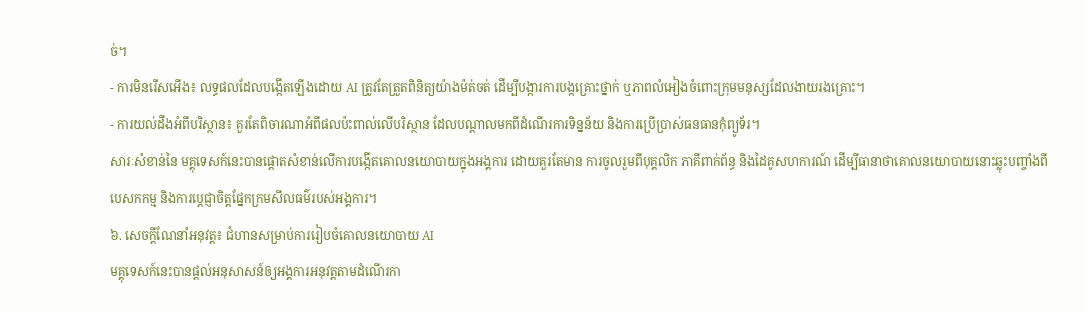ច់។
- ការមិនរើសអើង៖ លទ្ធផលដែលបង្កើតឡើងដោយ AI ត្រូវតែត្រួតពិនិត្យយ៉ាងម៉ត់ចត់ ដើម្បីបង្ការការបង្កគ្រោះថ្នាក់ ឬភាពលំអៀងចំពោះក្រុមមនុស្សដែលងាយរងគ្រោះ។
- ការយល់ដឹងអំពីបរិស្ថាន៖ គួរតែពិចារណាអំពីផលប៉ះពាល់លើបរិស្ថាន ដែលបណ្តាលមកពីដំណើរការទិន្នន័យ និងការប្រើប្រាស់ធនធានកុំព្យូទ័រ។
សារៈសំខាន់នៃ មគ្គុទេសក៍នេះបានផ្តោតសំខាន់លើការបង្កើតគោលនយោបាយក្នុងអង្គការ ដោយគួរតែមាន ការចូលរួមពីបុគ្គលិក ភាគីពាក់ព័ន្ធ និងដៃគូសហការណ៍ ដើម្បីធានាថាគោលនយោបាយនោះឆ្លុះបញ្ចាំងពី បេសកកម្ម និងការប្តេជ្ញាចិត្តផ្នែកក្រមសីលធម៌របស់អង្គការ។
៦. សេចក្តីណែនាំអនុវត្ត៖ ជំហានសម្រាប់ការរៀបចំគោលនយោបាយ AI
មគ្គុទេសក៍នេះបានផ្តល់អនុសាសន៍ឲ្យអង្គការអនុវត្តតាមដំណើរកា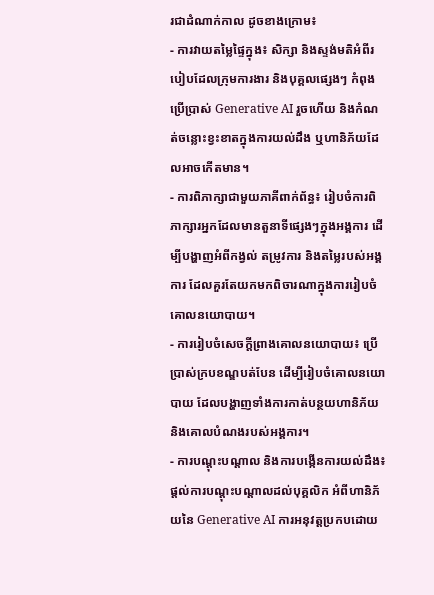រជាដំណាក់កាល ដូចខាងក្រោម៖
- ការវាយតម្លៃផ្ទៃក្នុង៖ សិក្សា និងស្ទង់មតិអំពីរបៀបដែលក្រុមការងារ និងបុគ្គលផ្សេងៗ កំពុងប្រើប្រាស់ Generative AI រួចហើយ និងកំណត់ចន្លោះខ្វះខាតក្នុងការយល់ដឹង ឬហានិភ័យដែលអាចកើតមាន។
- ការពិភាក្សាជាមួយភាគីពាក់ព័ន្ធ៖ រៀបចំការពិភាក្សារអ្នកដែលមានតួនាទីផ្សេងៗក្នុងអង្គការ ដើម្បីបង្ហាញអំពីកង្វល់ តម្រូវការ និងតម្លៃរបស់អង្គការ ដែលគួរតែយកមកពិចារណាក្នុងការរៀបចំគោលនយោបាយ។
- ការរៀបចំសេចក្តីព្រាងគោលនយោបាយ៖ ប្រើប្រាស់ក្របខណ្ឌបត់បែន ដើម្បីរៀបចំគោលនយោបាយ ដែលបង្ហាញទាំងការកាត់បន្ថយហានិភ័យ និងគោលបំណងរបស់អង្គការ។
- ការបណ្តុះបណ្តាល និងការបង្កើនការយល់ដឹង៖ ផ្តល់ការបណ្តុះបណ្តាលដល់បុគ្គលិក អំពីហានិភ័យនៃ Generative AI ការអនុវត្តប្រកបដោយ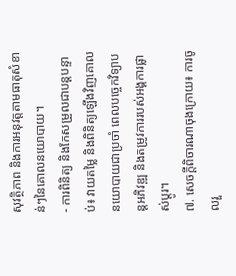សុវត្ថិភាព និងការអនុវត្តតាមធាតុសំខាន់ៗនៃគោលនយោបាយ។
- ការពិនិត្យ និងកែសម្រួលជាបន្តបន្ទាប់៖ វាយតម្លៃ និងពិនិត្យឡើងវិញគោលនយោបាយជាប្រចាំ ពេលបច្ចេកវិទ្យាបន្តអភិវឌ្ឍ និងតម្រូវការរបស់អង្គការផ្លាស់ប្តូរ។
៧. សេចក្តីពិចារណាចុងក្រោយ៖ ការចូលរួ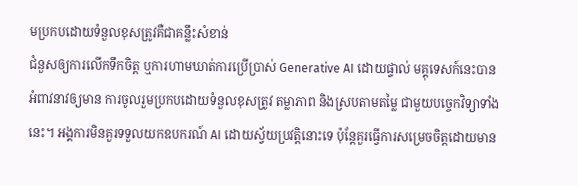មប្រកបដោយទំនួលខុសត្រូវគឺជាគន្លឹះសំខាន់
ជំនួសឲ្យការលើកទឹកចិត្ត ឬការហាមឃាត់ការប្រើប្រាស់ Generative AI ដោយផ្ទាល់ មគ្គុទេសក៍នេះបានអំពាវនាវឲ្យមាន ការចូលរួមប្រកបដោយទំនួលខុសត្រូវ តម្លាភាព និងស្របតាមតម្លៃ ជាមួយបច្ចេកវិទ្យាទាំងនេះ។ អង្គការមិនគួរទទួលយកឧបករណ៍ AI ដោយស្វ័យប្រវត្តិនោះទេ ប៉ុន្តែគួរធ្វើការសម្រេចចិត្តដោយមាន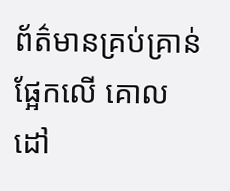ព័ត៌មានគ្រប់គ្រាន់ ផ្អែកលើ គោលដៅ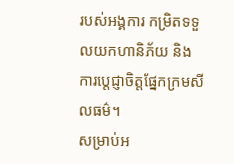របស់អង្គការ កម្រិតទទួលយកហានិភ័យ និងការប្តេជ្ញាចិត្តផ្នែកក្រមសីលធម៌។
សម្រាប់អ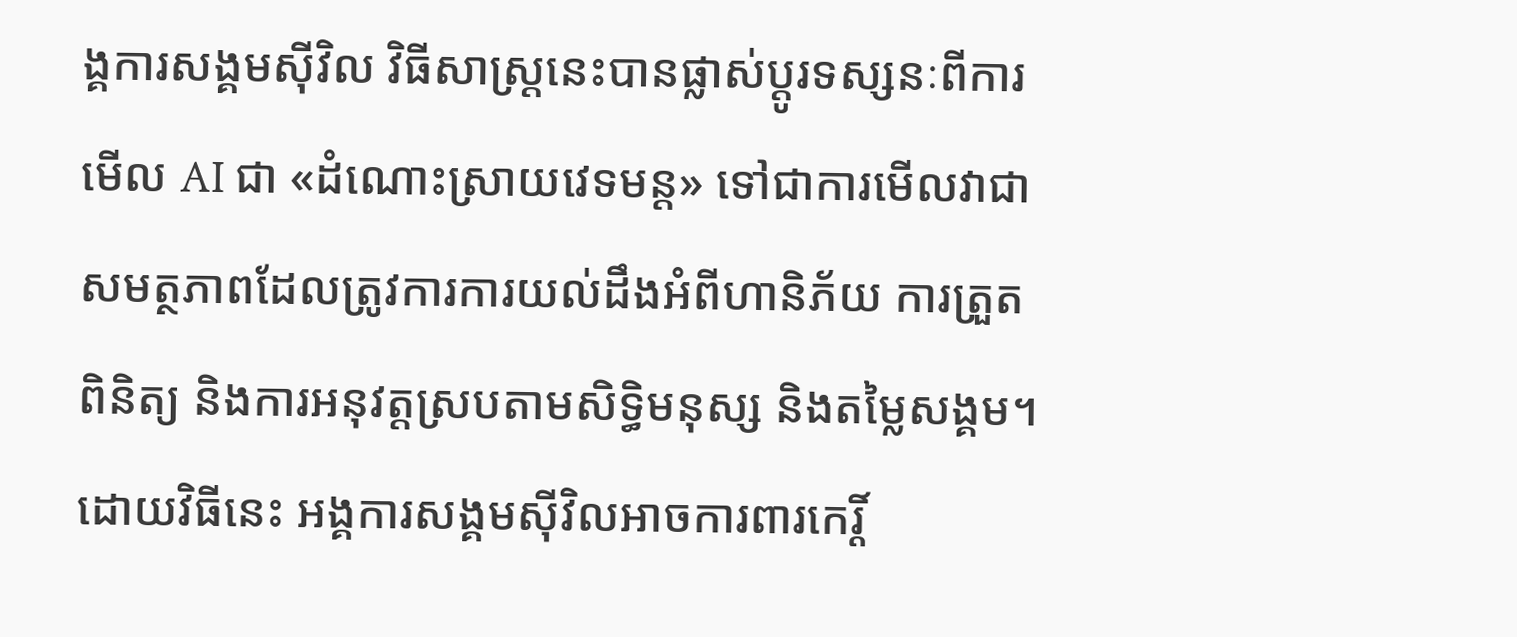ង្គការសង្គមស៊ីវិល វិធីសាស្ត្រនេះបានផ្លាស់ប្តូរទស្សនៈពីការមើល AI ជា «ដំណោះស្រាយវេទមន្ត» ទៅជាការមើលវាជា សមត្ថភាពដែលត្រូវការការយល់ដឹងអំពីហានិភ័យ ការត្រួតពិនិត្យ និងការអនុវត្តស្របតាមសិទ្ធិមនុស្ស និងតម្លៃសង្គម។ ដោយវិធីនេះ អង្គការសង្គមស៊ីវិលអាចការពារកេរ្តិ៍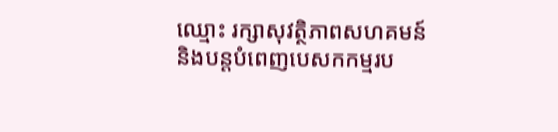ឈ្មោះ រក្សាសុវត្ថិភាពសហគមន៍ និងបន្តបំពេញបេសកកម្មរប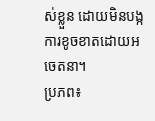ស់ខ្លួន ដោយមិនបង្កការខូចខាតដោយអចេតនា។
ប្រភព៖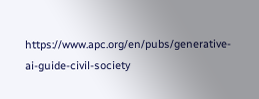https://www.apc.org/en/pubs/generative-ai-guide-civil-society